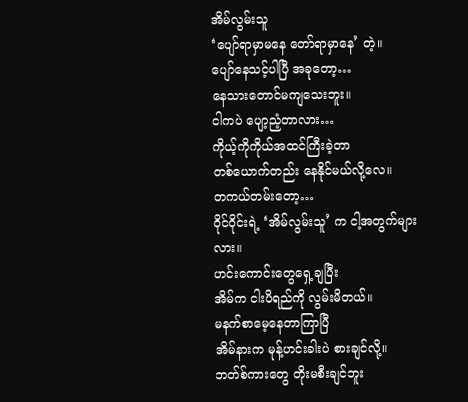အိမ်လွမ်းသူ
‘ပျော်ရာမှာမနေ တော်ရာမှာနေ’ တဲ့။
ပျော်နေသင့်ပါပြီ အခုတော့…
နေသားတောင်မကျသေးဘူး။
ငါကပဲ ပျော့ညံ့တာလား…
ကိုယ့်ကိုကိုယ်အထင်ကြီးခဲ့တာ
တစ်ယောက်တည်း နေနိုင်မယ်လို့လေ။
တကယ်တမ်းတော့…
ဝိုင်ဝိုင်းရဲ့ ‘အိမ်လွမ်းသူ’ က ငါ့အတွက်များလား။
ဟင်းကောင်းတွေရှေ့ချပြီး
အိမ်က ငါးပိရည်ကို လွမ်းမိတယ်။
မနက်စာမေ့နေတာကြာပြီ
အိမ်နားက မုန့်ဟင်းခါးပဲ စားချင်လို့။
ဘတ်စ်ကားတွေ တိုးမစီးချင်ဘူး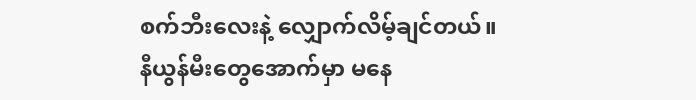စက်ဘီးလေးနဲ့ လျှောက်လိမ့်ချင်တယ်။
နီယွန်မီးတွေအောက်မှာ မနေ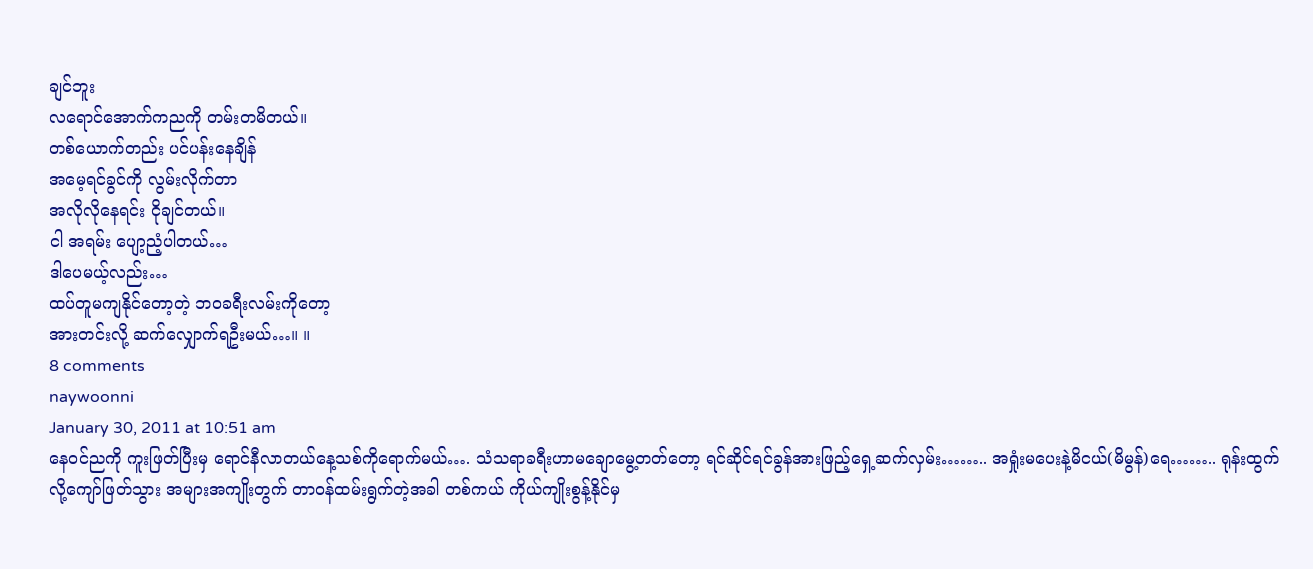ချင်ဘူး
လရောင်အောက်ကညကို တမ်းတမိတယ်။
တစ်ယောက်တည်း ပင်ပန်းနေချိန်
အမေ့ရင်ခွင်ကို လွမ်းလိုက်တာ
အလိုလိုနေရင်း ငိုချင်တယ်။
ငါ အရမ်း ပျော့ညံ့ပါတယ်…
ဒါပေမယ့်လည်း…
ထပ်တူမကျနိုင်တော့တဲ့ ဘဝခရီးလမ်းကိုတော့
အားတင်းလို့ ဆက်လျှောက်ရဦးမယ်…။ ။
8 comments
naywoonni
January 30, 2011 at 10:51 am
နေဝင်ညကို ကူးဖြတ်ပြီးမှ ရောင်နီလာတယ်နေ့သစ်ကိုရောက်မယ်…. သံသရာခရီးဟာမချောမွေ့တတ်တော့ ရင်ဆိုင်ရင်ခွန်အားဖြည့်ရှေ့ဆက်လှမ်း…….. အရှုံးမပေးနဲ့မိငယ်(မိမွန်)ရေ…….. ရုန်းထွက်လို့ကျော်ဖြတ်သွား အများအကျိုးတွက် တာဝန်ထမ်းရွက်တဲ့အခါ တစ်ကယ် ကိုယ်ကျိုးစွန့်နိုင်မှ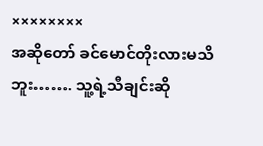××××××××
အဆိုတော် ခင်မောင်တိုးလားမသိဘူး……. သူ့ရဲ့သီချင်းဆို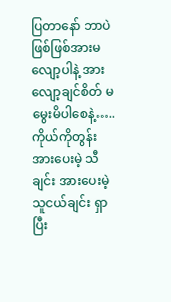ပြတာနော် ဘာပဲဖြစ်ဖြစ်အားမလျော့ပါနဲ့ အားလျော့ချင်စိတ် မမွေးမိပါစေနဲ့….. ကိုယ်ကိုတွန်းအားပေးမဲ့ သီချင်း အားပေးမဲ့ သူငယ်ချင်း ရှာပြီး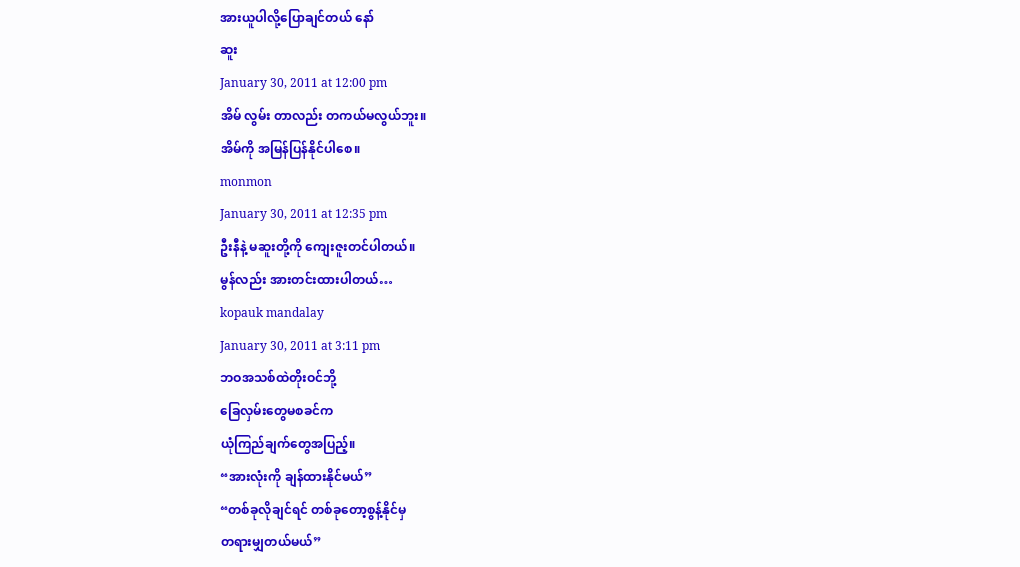အားယူပါလို့ပြောချင်တယ် နော်
ဆူး
January 30, 2011 at 12:00 pm
အိမ် လွမ်း တာလည်း တကယ်မလွယ်ဘူး။
အိမ်ကို အမြန်ပြန်နိုင်ပါစေ။
monmon
January 30, 2011 at 12:35 pm
ဦးနီနဲ့ မဆူးတို့ကို ကျေးဇူးတင်ပါတယ်။
မွန်လည်း အားတင်းထားပါတယ်…
kopauk mandalay
January 30, 2011 at 3:11 pm
ဘဝအသစ်ထဲတိုးဝင်ဘို့
ခြေလှမ်းတွေမစခင်က
ယုံကြည်ချက်တွေအပြည့်။
“အားလုံးကို ချန်ထားနိုင်မယ်”
“တစ်ခုလိုချင်ရင် တစ်ခုတော့စွန့်နိုင်မှ
တရားမျှတယ်မယ်”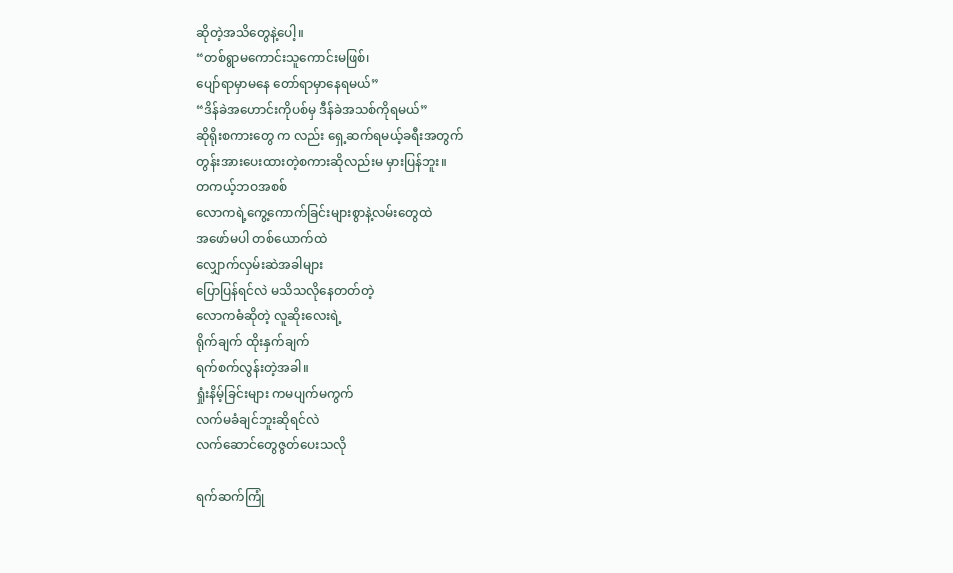ဆိုတဲ့အသိတွေနဲ့ပေါ့။
“တစ်ရွာမကောင်းသူကောင်းမဖြစ်၊
ပျော်ရာမှာမနေ တော်ရာမှာနေရမယ်”
“ဒိန်ခဲအဟောင်းကိုပစ်မှ ဒီန်ခဲအသစ်ကိုရမယ်”
ဆိုရိုးစကားတွေ က လည်း ရှေ့ဆက်ရမယ့်ခရီးအတွက်
တွန်းအားပေးထားတဲ့စကားဆိုလည်းမ မှားပြန်ဘူး။
တကယ့်ဘဝအစစ်
လောကရဲ့ကွေ့ကောက်ခြင်းများစွာနဲ့လမ်းတွေထဲ
အဖော်မပါ တစ်ယောက်ထဲ
လျှောက်လှမ်းဆဲအခါများ
ပြောပြန်ရင်လဲ မသိသလိုနေတတ်တဲ့
လောကဓံဆိုတဲ့ လူဆိုးလေးရဲ့
ရိုက်ချက် ထိုးနှက်ချက်
ရက်စက်လွန်းတဲ့အခါ။
ရှုံးနိမ့်ခြင်းများ ကမပျက်မကွက်
လက်မခံချင်ဘူးဆိုရင်လဲ
လက်ဆောင်တွေဇွတ်ပေးသလို

ရက်ဆက်ကြုံ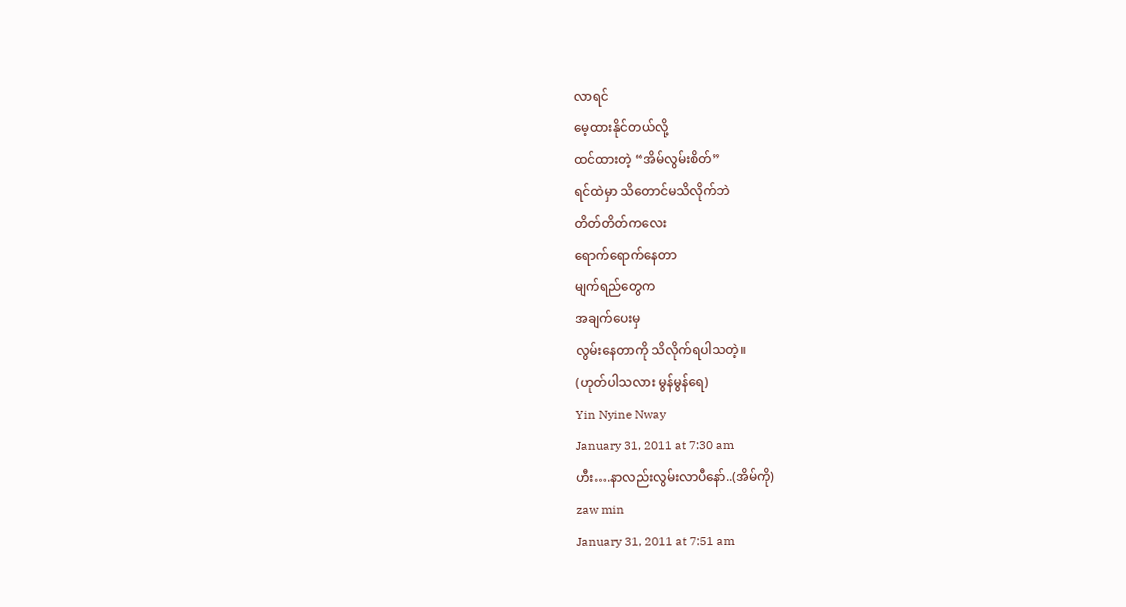လာရင်
မေ့ထားနိုင်တယ်လို့
ထင်ထားတဲ့ “အိမ်လွမ်းစိတ်”
ရင်ထဲမှာ သိတောင်မသိလိုက်ဘဲ
တိတ်တိတ်ကလေး
ရောက်ရောက်နေတာ
မျက်ရည်တွေက
အချက်ပေးမှ
လွမ်းနေတာကို သိလိုက်ရပါသတဲ့။
(ဟုတ်ပါသလား မွန်မွန်ရေ)
Yin Nyine Nway
January 31, 2011 at 7:30 am
ဟီး….နာလည်းလွမ်းလာပီနော်..(အိမ်ကို)
zaw min
January 31, 2011 at 7:51 am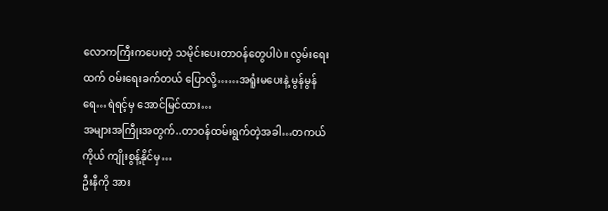လောကကြီးကပေးတဲ့ သမိုင်းပေးတာဝန်တွေပါပဲ။ လွမ်းရေးထက် ဝမ်းရေးခက်တယ် ပြောလို့……အရူံးမပေးနဲ့ မွန်မွန်ရေ…ရဲရင့်မှ အောင်မြင်ထား…
အများအကြီုးအတွက်..တာဝန်ထမ်းရွက်တဲ့အခါ…တကယ်ကိုယ် ကျိုးစွန့်နိုင်မှ…
ဦးနီကို အား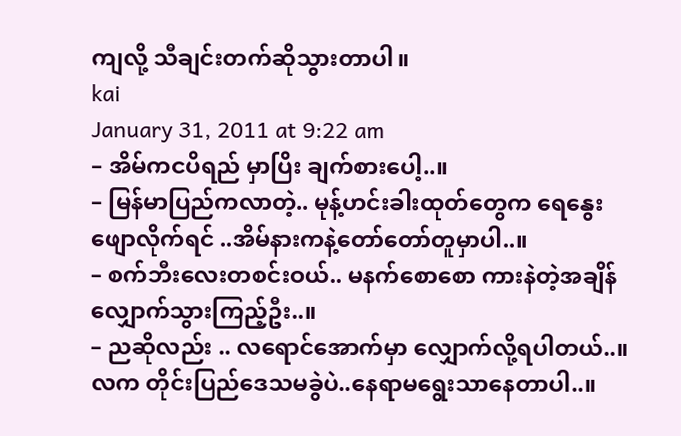ကျလို့ သီချင်းတက်ဆိုသွားတာပါ။
kai
January 31, 2011 at 9:22 am
– အိမ်ကငပိရည် မှာပြိး ချက်စားပေါ့..။
– မြန်မာပြည်ကလာတဲ့.. မုန့်ဟင်းခါးထုတ်တွေက ရေနွေးဖျောလိုက်ရင် ..အိမ်နားကနဲ့တော်တော်တူမှာပါ..။
– စက်ဘီးလေးတစင်းဝယ်.. မနက်စောစော ကားနဲတဲ့အချိန် လျှောက်သွားကြည့်ဦး..။
– ညဆိုလည်း .. လရောင်အောက်မှာ လျှောက်လို့ရပါတယ်..။ လက တိုင်းပြည်ဒေသမခွဲပဲ..နေရာမရွေးသာနေတာပါ..။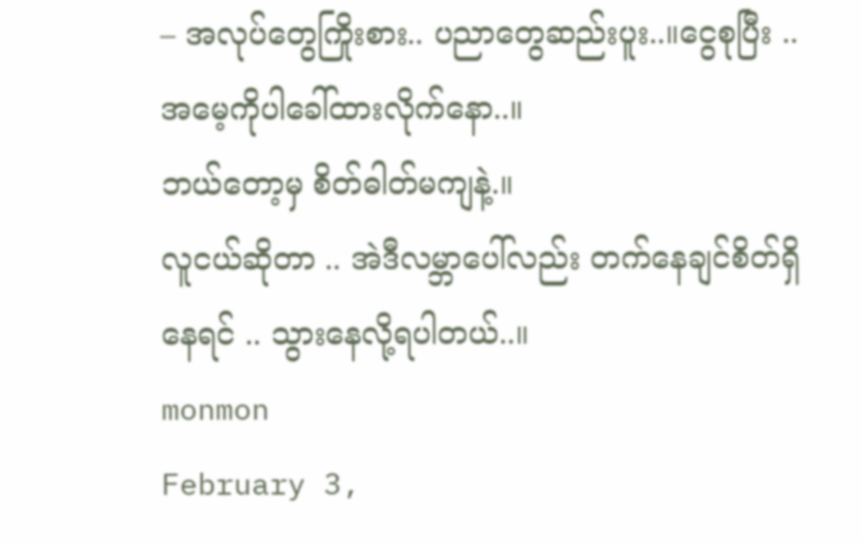– အလုပ်တွေကြိုးစား.. ပညာတွေဆည်းပူး..။ငွေစုပြီး .. အမေ့ကိုပါခေါ်ထားလိုက်နော..။
ဘယ်တော့မှ စိတ်ဓါတ်မကျနဲ့.။
လူငယ်ဆိုတာ .. အဲဒီလမ္ဘာပေါ်လည်း တက်နေချင်စိတ်ရှိနေရင် .. သွားနေလို့ရပါတယ်..။
monmon
February 3,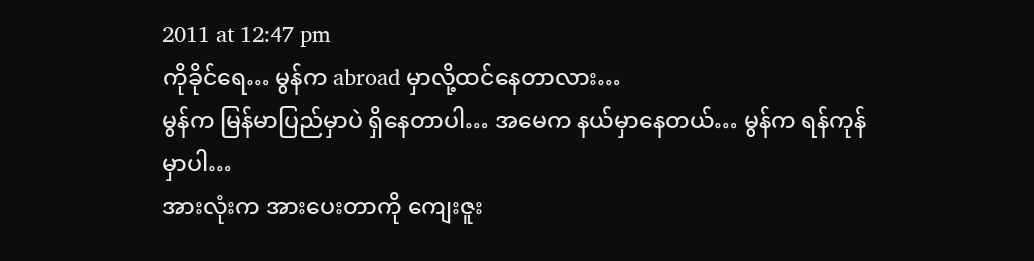2011 at 12:47 pm
ကိုခိုင်ရေ… မွန်က abroad မှာလို့ထင်နေတာလား…
မွန်က မြန်မာပြည်မှာပဲ ရှိနေတာပါ… အမေက နယ်မှာနေတယ်… မွန်က ရန်ကုန်မှာပါ…
အားလုံးက အားပေးတာကို ကျေးဇူး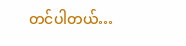တင်ပါတယ်…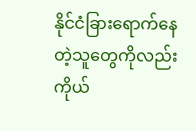နိုင်ငံခြားရောက်နေတဲ့သူတွေကိုလည်း ကိုယ်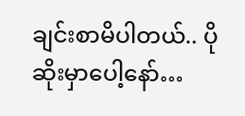ချင်းစာမိပါတယ်.. ပိုဆိုးမှာပေါ့နော်…